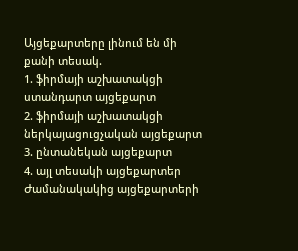Այցեքարտերը լինում են մի քանի տեսակ.
1. ֆիրմայի աշխատակցի ստանդարտ այցեքարտ
2. ֆիրմայի աշխատակցի ներկայացուցչական այցեքարտ
3. ընտանեկան այցեքարտ
4. այլ տեսակի այցեքարտեր
Ժամանակակից այցեքարտերի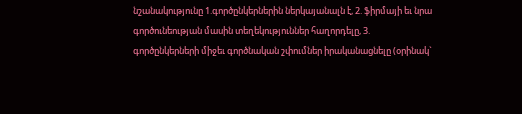նշանակությունը 1.գործընկերներին ներկայանալն է, 2. ֆիրմայի եւ նրա գործունեության մասին տեղեկություններ հաղորդելը, 3. գործընկերների միջեւ գործնական շփումներ իրականացնելը (օրինակ`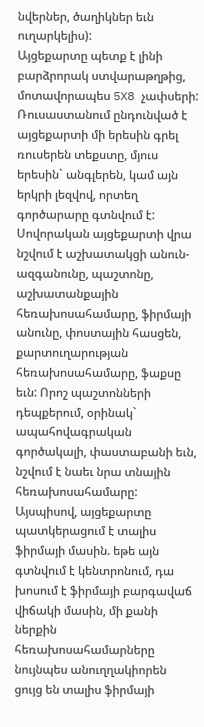նվերներ, ծաղիկներ եւն ուղարկելիս):
Այցեքարտը պետք է լինի բարձրորակ ստվարաթղթից, մոտավորապես 5X8 չափսերի:
Ռուսաստանում ընդունված է այցեքարտի մի երեսին գրել ռուսերեն տեքստը, մյուս երեսին` անգլերեն, կամ այն երկրի լեզվով, որտեղ գործարարը գտնվում է:
Սովորական այցեքարտի վրա նշվում է աշխատակցի անուն-ազգանունը, պաշտոնը, աշխատանքային հեռախոսահամարը, ֆիրմայի անունը, փոստային հասցեն, քարտուղարության հեռախոսահամարը, ֆաքսը եւն: Որոշ պաշտոնների դեպքերում, օրինակ` ապահովագրական գործակալի, փաստաբանի եւն, նշվում է նաեւ նրա տնային հեռախոսահամարը:
Այսպիսով, այցեքարտը պատկերացում է տալիս ֆիրմայի մասին. եթե այն գտնվում է կենտրոնում, դա խոսում է ֆիրմայի բարգավաճ վիճակի մասին, մի քանի ներքին հեռախոսահամարները նույնպես անուղղակիորեն ցույց են տալիս ֆիրմայի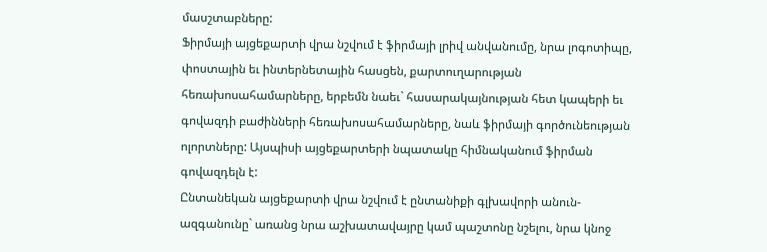մասշտաբները:
Ֆիրմայի այցեքարտի վրա նշվում է ֆիրմայի լրիվ անվանումը, նրա լոգոտիպը, փոստային եւ ինտերնետային հասցեն, քարտուղարության հեռախոսահամարները, երբեմն նաեւ` հասարակայնության հետ կապերի եւ գովազդի բաժինների հեռախոսահամարները, նաև ֆիրմայի գործունեության ոլորտները: Այսպիսի այցեքարտերի նպատակը հիմնականում ֆիրման գովազդելն է:
Ընտանեկան այցեքարտի վրա նշվում է ընտանիքի գլխավորի անուն-ազգանունը` առանց նրա աշխատավայրը կամ պաշտոնը նշելու, նրա կնոջ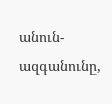անուն-ազգանունը,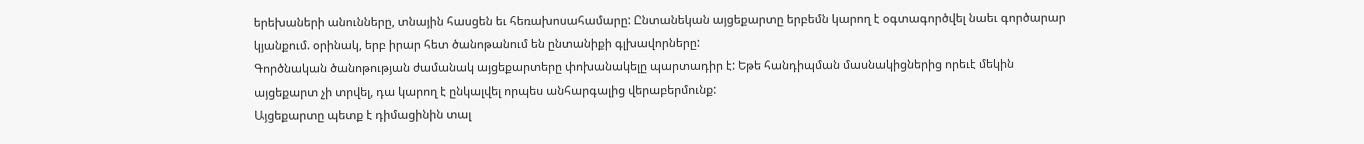երեխաների անունները, տնային հասցեն եւ հեռախոսահամարը: Ընտանեկան այցեքարտը երբեմն կարող է օգտագործվել նաեւ գործարար կյանքում. օրինակ, երբ իրար հետ ծանոթանում են ընտանիքի գլխավորները:
Գործնական ծանոթության ժամանակ այցեքարտերը փոխանակելը պարտադիր է: Եթե հանդիպման մասնակիցներից որեւէ մեկին այցեքարտ չի տրվել, դա կարող է ընկալվել որպես անհարգալից վերաբերմունք:
Այցեքարտը պետք է դիմացինին տալ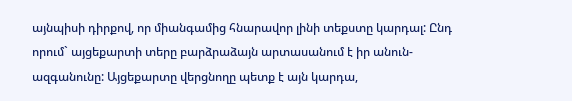այնպիսի դիրքով, որ միանգամից հնարավոր լինի տեքստը կարդալ: Ընդ որում` այցեքարտի տերը բարձրաձայն արտասանում է իր անուն-ազգանունը: Այցեքարտը վերցնողը պետք է այն կարդա,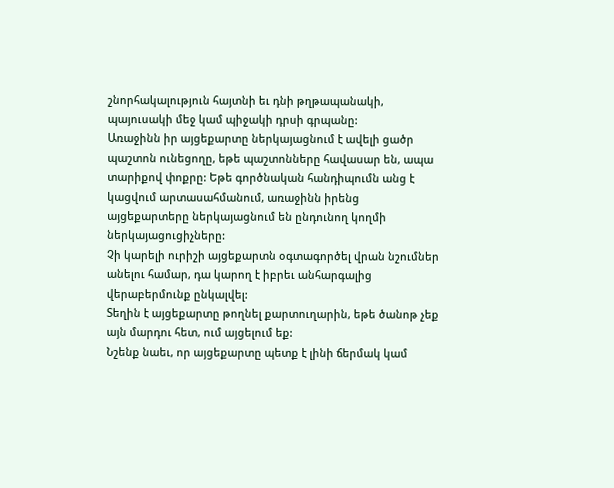շնորհակալություն հայտնի եւ դնի թղթապանակի, պայուսակի մեջ կամ պիջակի դրսի գրպանը:
Առաջինն իր այցեքարտը ներկայացնում է ավելի ցածր պաշտոն ունեցողը, եթե պաշտոնները հավասար են, ապա տարիքով փոքրը: Եթե գործնական հանդիպումն անց է կացվում արտասահմանում, առաջինն իրենց այցեքարտերը ներկայացնում են ընդունող կողմի ներկայացուցիչները:
Չի կարելի ուրիշի այցեքարտն օգտագործել վրան նշումներ անելու համար, դա կարող է իբրեւ անհարգալից վերաբերմունք ընկալվել:
Տեղին է այցեքարտը թողնել քարտուղարին, եթե ծանոթ չեք այն մարդու հետ, ում այցելում եք:
Նշենք նաեւ, որ այցեքարտը պետք է լինի ճերմակ կամ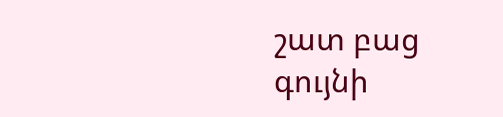շատ բաց գույնի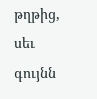թղթից, սեւ գույնն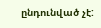ընդունված չէ: